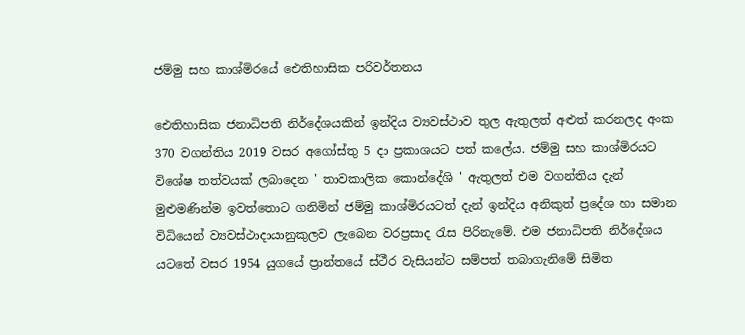ජම්මු සහ කාශ්මිරයේ ඓතිහාසික පරිවර්තනය

ඓතිහාසික ජනාධිපති නිර්දේශයකින් ඉන්දිය ව්‍යවස්ථාව තුල ඇතුලත් අළුත් කරනලද අංක 370 වගන්තිය 2019 වසර අගෝස්තු 5 දා ප්‍රකාශයට පත් කලේය. ජම්මු සහ කාශ්මිරයට විශේෂ තත්වයක් ලබාදෙන ' තාවකාලික කොන්දේශි ' ඇතුලත් එම වගන්තිය දැන් මුළුමණින්ම ඉවත්තොට ගනිමින් ජම්මු කාශ්මිරයටත් දැන් ඉන්දිය අනිකුත් ප්‍රදේශ හා සමාන විධියෙන් ව්‍යවස්ථාදායානුකුලව ලැබෙන වරප්‍රසාද රැස පිරිනැමේ. එම ජනාධිපති නිර්දේශය යටතේ වසර 1954 යුගයේ ප්‍රාන්තයේ ස්ථීර වැසියන්ට සම්පත් තබාගැනිමේ සිමිත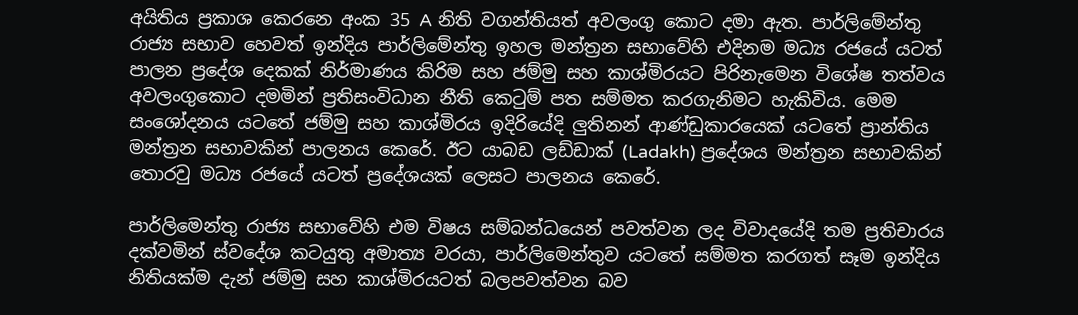අයිතිය ප්‍රකාශ කෙරනෙ අංක 35 A නිති වගන්තියත් අවලංගු කොට දමා ඇත. පාර්ලිමේන්තු රාජ්‍ය සභාව හෙවත් ඉන්දිය පාර්ලිමේන්තු ඉහල මන්ත්‍රන සභාවේහි එදිනම මධ්‍ය රජයේ යටත් පාලන ප්‍රදේශ දෙකක් නිර්මාණය කිරිම සහ ජම්මු සහ කාශ්මිරයට පිරිනැමෙන විශේෂ තත්වය අවලංගුකොට දමමින් ප්‍රතිසංවිධාන නීති කෙටුම් පත සම්මත කරගැනිමට හැකිවිය. මෙම සංශෝදනය යටතේ ජම්මු සහ කාශ්මිරය ඉදිරියේදි ලුතිනන් ආණ්ඩුකාරයෙක් යටතේ ප්‍රාන්තිය මන්ත්‍රන සභාවකින් පාලනය කෙරේ. ඊට යාබඩ ලඩ්ඩාක් (Ladakh) ප්‍රදේශය මන්ත්‍රන සභාවකින් තොරවු මධ්‍ය රජයේ යටත් ප්‍රදේශයක් ලෙසට පාලනය කෙරේ.

පාර්ලිමෙන්තු රාජ්‍ය සභාවේහි එම විෂය සම්බන්ධයෙන් පවත්වන ලද විවාදයේදි තම ප්‍රතිචාරය දක්වමින් ස්වදේශ කටයුතු අමාත්‍ය වරයා, පාර්ලිමෙන්තුව යටතේ සම්මත කරගත් සෑම ඉන්දිය නිතියක්ම දැන් ජම්මු සහ කාශ්මිරයටත් බලපවත්වන බව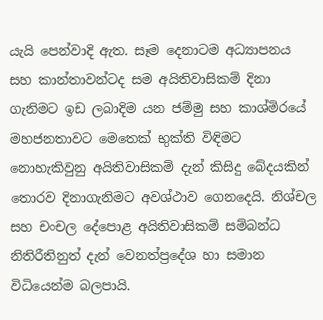යැයි පෙන්වාදි ඇත. සෑම දෙනාටම අධ්‍යාපනය සහ කාන්තාවන්ටද සම අයිතිවාසිකම් දිනා ගැනිමට ඉඩ ලබාදිම යන ජම්මු සහ කාශ්මිරයේ මහජනතාවට මෙතෙක් භුක්ති විඳිමට නොහැකිවුනු අයිතිවාසිකම් දැන් කිසිදු බේදයකින් තොරව දිනාගැනිමට අවශ්ථාව ගෙනදෙයි. නිශ්චල සහ චංචල දේපොළ අයිතිවාසිකම් සම්බන්ධ නිතිරීතිනුත් දැන් වෙනත්ප්‍රදේශ හා සමාන විධියෙන්ම බලපායි.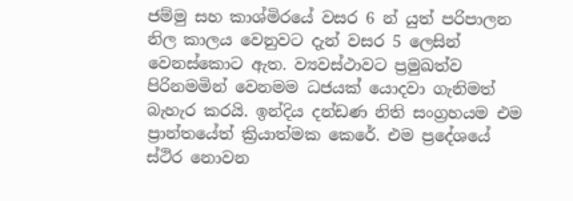ජම්මු සහ කාශ්මිරයේ වසර 6 න් යුත් පරිපාලන නිල කාලය වෙනුවට දැන් වසර 5 ලෙසින් වෙනස්කොට ඇත. ව්‍යවස්ථාවට ප්‍රමුඛත්ව පිරිනමමින් වෙනමම ධජයක් යොදවා ගැනිමත් බැහැර කරයි. ඉන්දිය දන්ඩණ නිති සංග්‍රහයම එම ප්‍රාන්තයේත් ක්‍රියාත්මක කෙරේ. එම ප්‍රදේශයේ ස්ථිර නොවන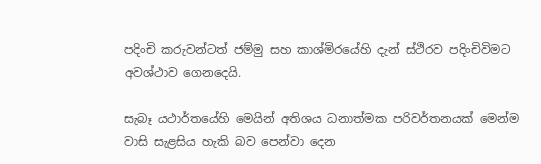පදිංචි කරුවන්ටත් ජම්මු සහ කාශ්මිරයේහි දැන් ස්ථිරව පදිංචිවිමට අවශ්ථාව ගෙනදෙයි.

සැබෑ යථාර්තයේහි මෙයින් අතිශය ධනාත්මක පරිවර්තනයක් මෙන්ම වාසි සැළසිය හැකි බව පෙන්වා දෙන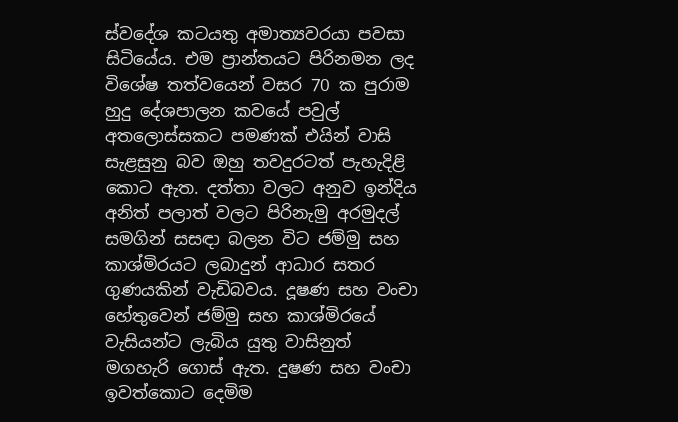ස්වදේශ කටයතු අමාත්‍යවරයා පවසා සිටියේය. එම ප්‍රාන්තයට පිරිනමන ලද විශේෂ තත්වයෙන් වසර 70 ක පුරාම හුදු දේශපාලන කවයේ පවුල් අතලොස්සකට පමණක් එයින් වාසි සැළසුනු බව ඔහු තවදුරටත් පැහැදිළි කොට ඇත. දත්තා වලට අනුව ඉන්දිය අනිත් පලාත් වලට පිරිනැමු අරමුදල් සමගින් සසඳා බලන විට ජම්මු සහ කාශ්මිරයට ලබාදුන් ආධාර සතර ගුණයකින් වැඩිබවය. දූෂණ සහ වංචා හේතුවෙන් ජම්මු සහ කාශ්මිරයේ වැසියන්ට ලැබිය යුතු වාසිනුත් මගහැරි ගොස් ඇත. දුෂණ සහ වංචා ඉවත්කොට දෙමිම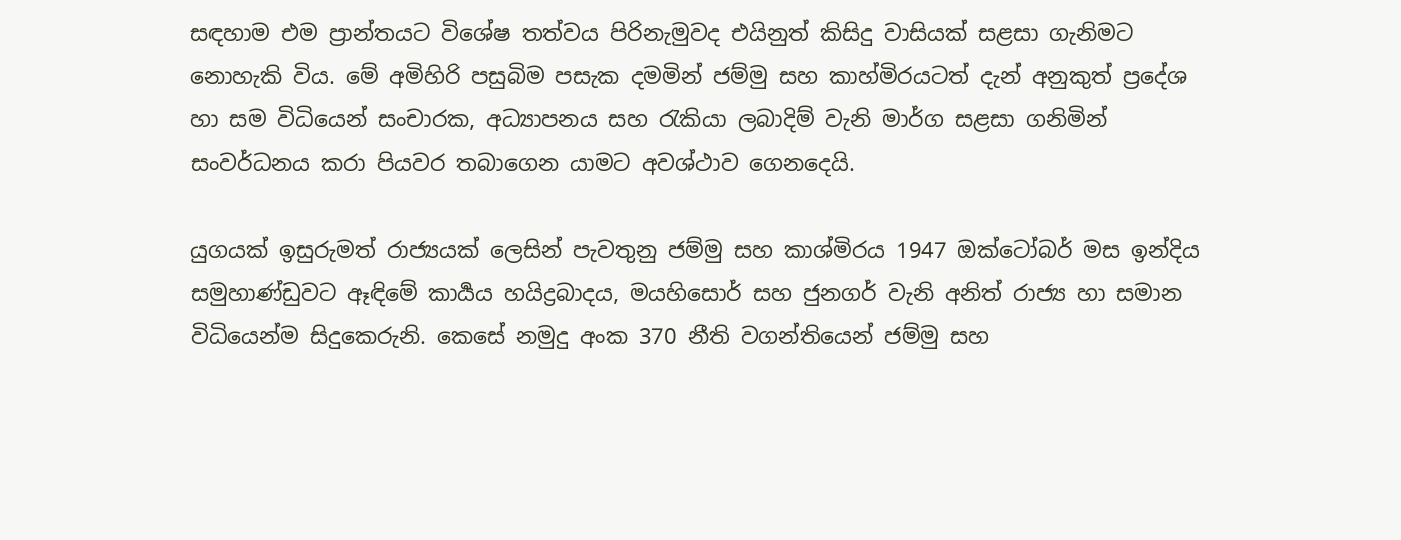සඳහාම එම ප්‍රාන්තයට විශේෂ තත්වය පිරිනැමුවද එයිනුත් කිසිදු වාසියක් සළසා ගැනිමට නොහැකි විය. මේ අමිහිරි පසුබිම පසැක දමමින් ජම්මු සහ කාහ්මිරයටත් දැන් අනුකුත් ප්‍රදේශ හා සම විධියෙන් සංචාරක, අධ්‍යාපනය සහ රැකියා ලබාදිම් වැනි මාර්ග සළසා ගනිමින් සංවර්ධනය කරා පියවර තබාගෙන යාමට අවශ්ථාව ගෙනදෙයි.

යුගයක් ඉසුරුමත් රාජ්‍යයක් ලෙසින් පැවතුනු ජම්මු සහ කාශ්මිරය 1947 ඔක්ටෝබර් මස ඉන්දිය සමුහාණ්ඩුවට ඈඳිමේ කාර්‍යය හයිද්‍රබාදය, මයහිසොර් සහ ජුනගර් වැනි අනිත් රාජ්‍ය හා සමාන විධියෙන්ම සිදුකෙරුනි. කෙසේ නමුදු අංක 370 නීති වගන්තියෙන් ජම්මු සහ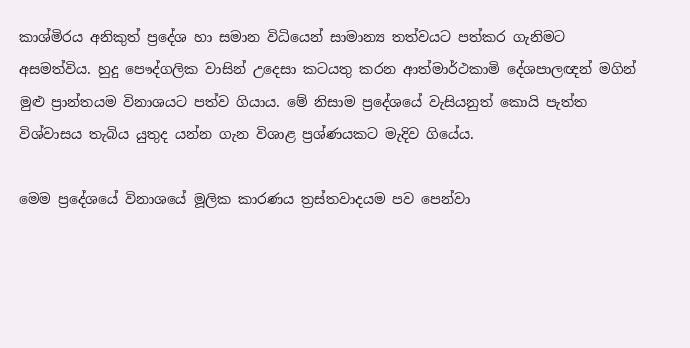කාශ්මිරය අනිකුත් ප්‍රදේශ හා සමාන විධියෙන් සාමාන්‍ය තත්වයට පත්කර ගැනිමට අසමත්විය. හුදු පෞද්ගලික වාසින් උදෙසා කටයතු කරන ආත්මාර්ථකාමි දේශපාලඥන් මගින් මුළු ප්‍රාන්තයම විනාශයට පත්ව ගියාය. මේ නිසාම ප්‍රදේශයේ වැසියනුත් කොයි පැත්ත විශ්වාසය තැබිය යුතුද යන්න ගැන විශාළ ප්‍රශ්ණයකට මැදිව ගියේය.

මෙම ප්‍රදේශයේ විනාශයේ මූලික කාරණය ත්‍රස්තවාදයම පව පෙන්වා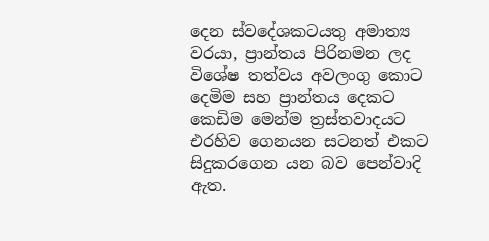දෙන ස්වදේශකටයතු අමාත්‍ය වරයා, ප්‍රාන්තය පිරිනමන ලද විශේෂ තත්වය අවලංගු කොට දෙමිම සහ ප්‍රාන්තය දෙකට කෙඩිම මෙන්ම ත්‍රස්තවාදයට එරහිව ගෙනයන සටනත් එකට සිදුකරගෙන යන බව පෙන්වාදි ඇත.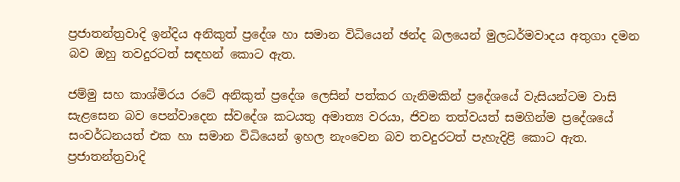ප්‍රජාතන්ත්‍රවාදි ඉන්දිය අනිකුත් ප්‍රදේශ හා සමාන විධියෙන් ඡන්ද බලයෙන් මුලධර්මවාදය අතුගා දමන බව ඔහු තවදුරටත් සඳහන් කොට ඇත.

ජම්මු සහ කාශ්මිරය රටේ අනිකුත් ප්‍රදේශ ලෙසින් පත්කර ගැනිමකින් ප්‍රදේශයේ වැසියන්ටම වාසි සැළසෙන බව පෙන්වාදෙන ස්වදේශ කටයතු අමාත්‍ය වරයා, ජිවන තත්වයත් සමගින්ම ප්‍රදේශයේ සංවර්ධනයත් එක හා සමාන විධියෙන් ඉහල නැංවෙන බව තවදුරටත් පැහැදිළි කොට ඇත. ප්‍රජාතන්ත්‍රවාදි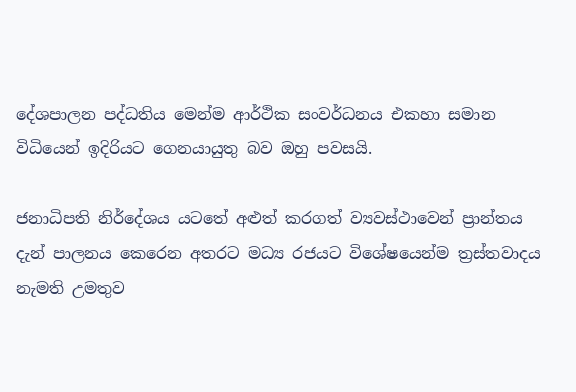දේශපාලන පද්ධතිය මෙන්ම ආර්ථික සංවර්ධනය එකහා සමාන විධියෙන් ඉදිරියට ගෙනයායුතු බව ඔහු පවසයි.

ජනාධිපති නිර්දේශය යටතේ අළුත් කරගත් ව්‍යවස්ථාවෙන් ප්‍රාන්තය දැන් පාලනය කෙරෙන අතරට මධ්‍ය රජයට විශේෂයෙන්ම ත්‍රස්තවාදය නැමති උමතුව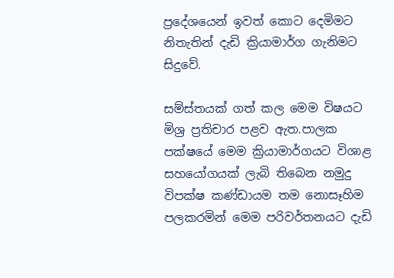ප්‍රදේශයෙන් ඉවත් කොට දෙමිමට නිතැතින් දැඩි ක්‍රියාමාර්ග ගැනිමට සිදුවේ.

සම්ස්තයක් ගත් කල මෙම විෂයට මිශ්‍ර ප්‍රතිචාර පළව ඇත.පාලක පක්ෂයේ මෙම ක්‍රියාමාර්ගයට විශාළ සහයෝගයක් ලැබි තිබෙන නමුදු විපක්ෂ කණ්ඩායම තම නොසෑහිම පලකරමින් මෙම පරිවර්තනයට දැඩි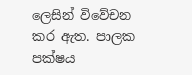ලෙසින් විවේචන කර ඇත. පාලක පක්ෂය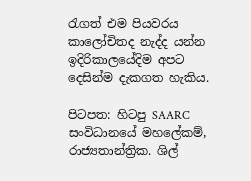රැගත් එම පියවරය කාලෝචිතද නැද්ද යන්න ඉදිරිකාලයේදිම අපට දෙසින්ම දැකගත හැකිය.

පිටපත: හිටපු SAARC සංවිධානයේ මහලේකම්, රාජ්‍යතාන්ත්‍රික. ශිල්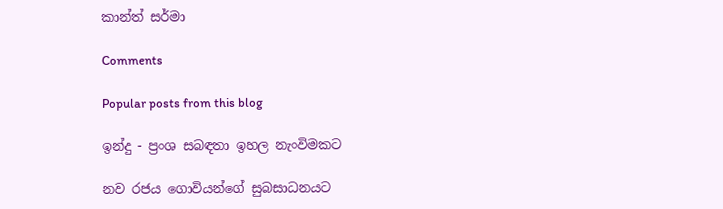කාන්ත් සර්මා

Comments

Popular posts from this blog

ඉන්දු - ප්‍රංශ සබඳතා ඉහල නැංවිමකට

නව රජය ගොවියන්ගේ සුබසාධනයට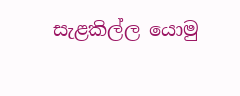සැළකිල්ල යොමු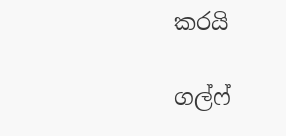කරයි

ගල්ෆ්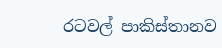රටවල් පාකිස්තානව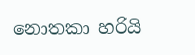නොතකා හරියි